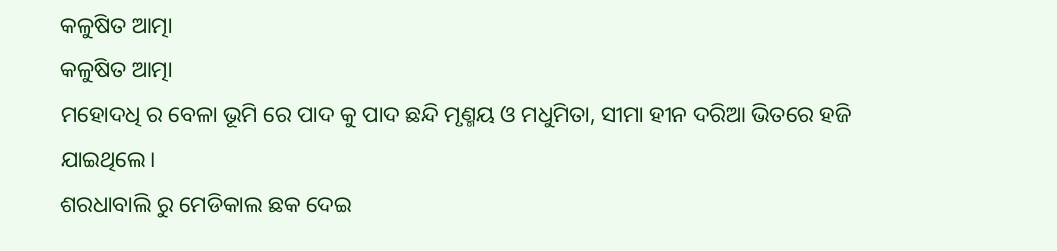କଳୁଷିତ ଆତ୍ମା
କଳୁଷିତ ଆତ୍ମା
ମହୋଦଧି ର ବେଳା ଭୂମି ରେ ପାଦ କୁ ପାଦ ଛନ୍ଦି ମୃଣ୍ମୟ ଓ ମଧୁମିତା, ସୀମା ହୀନ ଦରିଆ ଭିତରେ ହଜି ଯାଇଥିଲେ।
ଶରଧାବାଲି ରୁ ମେଡିକାଲ ଛକ ଦେଇ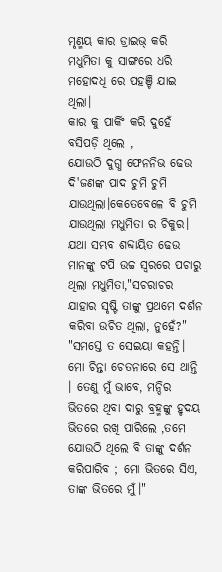ମୃଣ୍ମୟ କାର ଡ୍ରାଇଭ୍ କରି ମଧୁମିତା କୁ ସାଙ୍ଗରେ ଧରି ମହୋଦଧି ରେ ପହଞ୍ଚି ଯାଇ ଥିଲା।
କାର କୁ ପାର୍କିଂ କରି ଦୁହେଁ ବସିପଡ଼ି ଥିଲେ ,
ଯୋଉଠି ଦୁଗ୍ଧ ଫେନନିଭ ଢେଉ ଦି'ଜଣଙ୍କ ପାଦ ଚୁମି ଚୁମି ଯାଉଥିଲା।କେତେବେଳେ ବି ଚୁମି ଯାଉଥିଲା ମଧୁମିତା ର ଚିକୁର। ଯଥା ସମ୍ଭବ ଶବ୍ଦାୟିତ ଢେଉ ମାନଙ୍କୁ ଟପି ଉଚ୍ଚ ସ୍ବରରେ ପଚାରୁ ଥିଲା ମଧୁମିତା,"ସଚରାଚର ଯାହାର ସୃଷ୍ଟି ତାଙ୍କୁ ପ୍ରଥମେ ଦର୍ଶନ କରିବା ଉଚିତ ଥିଲା, ନୁହେଁ?"
"ସମସ୍ତେ ତ ସେଇୟା କହନ୍ତି। ମୋ ଚିନ୍ତା ଚେତନାରେ ସେ ଥାନ୍ତି । ତେଣୁ ମୁଁ ଭାବେ, ମନ୍ଦିର ଭିତରେ ଥିବା ଦାରୁ ବ୍ରହ୍ମଙ୍କୁ ହୃଦୟ ଭିତରେ ରଖି ପାରିଲେ ,ତମେ ଯୋଉଠି ଥିଲେ ବି ତାଙ୍କୁ ଦର୍ଶନ କରିପାରିବ ; ମୋ ଭିତରେ ସିଏ, ତାଙ୍କ ଭିତରେ ମୁଁ।"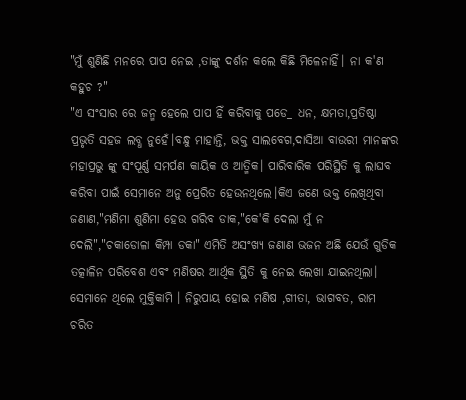"ମୁଁ ଶୁଣିଛି ମନରେ ପାପ ନେଇ ,ତାଙ୍କୁ ଦର୍ଶନ କଲେ କିଛି ମିଳେନାହିଁ। ନା କ'ଣ କହୁଚ ?"
"ଏ ସଂସାର ରେ ଜନ୍ମ ହେଲେ ପାପ ହିଁ କରିବାକୁ ପଡେ_ ଧନ, କ୍ଷମତା,ପ୍ରତିଷ୍ଠା ପ୍ରଭୃତି ସହଜ ଲବ୍ଧ ନୁହେଁ।ବନ୍ଧୁ ମାହାନ୍ତି, ଭକ୍ତ ସାଲବେଗ,ଦାସିଆ ବାଉରୀ ମାନଙ୍କର ମହାପ୍ରଭୁ ଙ୍କୁ ସଂପୂର୍ଣ୍ଣ ସମର୍ପଣ କାୟିକ ଓ ଆତ୍ମିକ। ପାରିବାରିକ ପରିସ୍ଥିତି କୁ ଲାଘବ କରିବା ପାଇଁ ସେମାନେ ଅନୁ ପ୍ରେରିତ ହେଉନଥିଲେ।କିଏ ଜଣେ ଭକ୍ତ ଲେଖିଥିବା ଜଣାଣ,"ମଣିମା ଶୁଣିମା ହେଉ ଗରିବ ଡାକ,"କେ'କି ଦେଲା ମୁଁ ନ ଦେଲି","ଚକାଡୋଳା କିମ୍ପା ଡକା" ଏମିତି ଅସଂଖ୍ୟ ଜଣାଣ ଭଜନ ଅଛି ଯେଉଁ ଗୁଡିକ ତତ୍କାଳିନ ପରିବେଶ ଏବଂ ମଣିଷର ଆର୍ଥିକ ସ୍ଥିତି କୁ ନେଇ ଲେଖା ଯାଇନଥିଲା। ସେମାନେ ଥିଲେ ମୁକ୍ତିକାମି । ନିରୁପାୟ ହୋଇ ମଣିଷ ,ଗୀତା, ଭାଗବତ, ରାମ ଚରିତ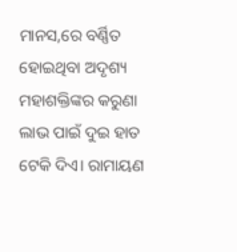ମାନସ,ରେ ବର୍ଣ୍ଣିତ ହୋଇଥିବା ଅଦୃଶ୍ୟ ମହାଶକ୍ତିଙ୍କର କରୁଣା ଲାଭ ପାଇଁ ଦୁଇ ହାତ ଟେକି ଦିଏ। ରାମାୟଣ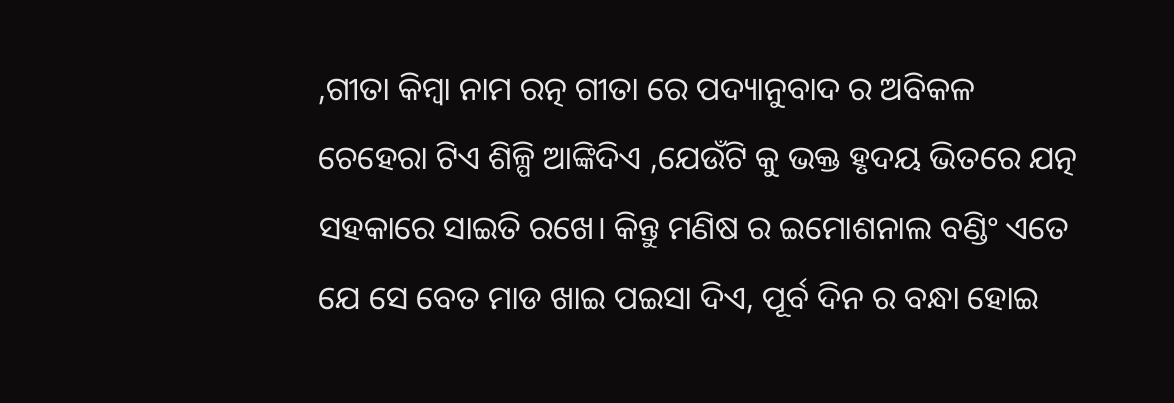,ଗୀତା କିମ୍ବା ନାମ ରତ୍ନ ଗୀତା ରେ ପଦ୍ୟାନୁବାଦ ର ଅବିକଳ ଚେହେରା ଟିଏ ଶିଳ୍ପି ଆଙ୍କିଦିଏ ,ଯେଉଁଟି କୁ ଭକ୍ତ ହୃଦୟ ଭିତରେ ଯତ୍ନ ସହକାରେ ସାଇତି ରଖେ। କିନ୍ତୁ ମଣିଷ ର ଇମୋଶନାଲ ବଣ୍ଡିଂ ଏତେ ଯେ ସେ ବେତ ମାଡ ଖାଇ ପଇସା ଦିଏ, ପୂର୍ବ ଦିନ ର ବନ୍ଧା ହୋଇ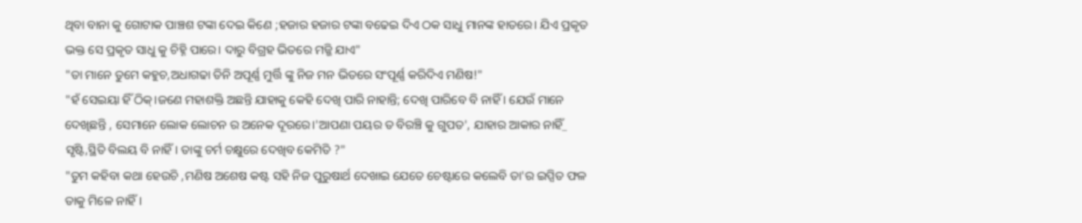ଥିବା ବାନା କୁ ଗୋଟାକ ପାଞ୍ଚଶ ଟଙ୍କା ଦେଇ କିଣେ ;ହଜାର ହଜାର ଟଙ୍କା ବଢେଇ ଦିଏ ଠକ ସାଧୁ ମାନଙ୍କ ହାତରେ। ଯିଏ ପ୍ରକୃତ ଭକ୍ତ ସେ ପ୍ରକୃତ ସାଧୁ କୁ ଚିହ୍ନି ପାରେ। ଦାରୁ ବିଗ୍ରହ ଭିତରେ ମଜ୍ଜି ଯାଏ"
"ତା ମାନେ ତୁମେ କହୁଚ,ଅଧାଗଢା ତିନି ଅପୂର୍ଣ୍ଣ ମୁର୍ତ୍ତି ଙ୍କୁ ନିଜ ମନ ଭିତରେ ସଂପୂର୍ଣ୍ଣ କରିଦିଏ ମଣିଷ!"
"ହଁ ସେଇୟା ହିଁ ଠିକ୍।ଜଣେ ମହାଶକ୍ତି ଅଛନ୍ତି ଯାହାକୁ କେହି ଦେଖି ପାରି ନାହାନ୍ତି; ଦେଖି ପାରିବେ ବି ନାହିଁ । ଯେଉଁ ମାନେ ଦେଖିଛନ୍ତି , ସେମାନେ ଲୋକ ଲୋଚନ ର ଅନେକ ଦୂରରେ।'ଆପଣା ପୟର ତ ବିରଞ୍ଚି କୁ ଗୁପତ', ଯାହାର ଆକାର ନାହିଁ_ ସୃଷ୍ଟି,ସ୍ଥିତି ବିଲୟ ବି ନାହିଁ। ତାଙ୍କୁ ଚର୍ମ ଚକ୍ଷୁରେ ଦେଖିବ କେମିତି ?"
"ତୁମ କହିବା କଥା ହେଉଚି ,ମଣିଷ ଅଶେଷ କଷ୍ଟ ସହି ନିଜ ପୁରୁଷାର୍ଥ ଦେଖାଇ ଯେତେ ଚେଷ୍ଟାରେ କଲେବି ତା'ର ଇପ୍ସିତ ଫଳ ତାକୁ ମିଳେ ନାହିଁ।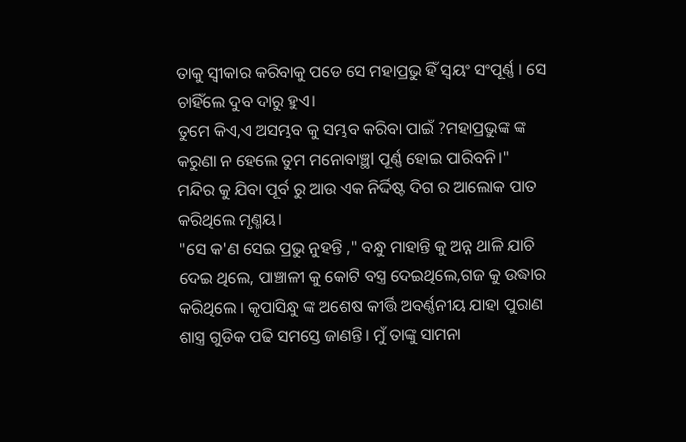ତାକୁ ସ୍ବୀକାର କରିବାକୁ ପଡେ ସେ ମହାପ୍ରଭୁ ହିଁ ସ୍ବୟଂ ସଂପୂର୍ଣ୍ଣ । ସେ ଚାହିଁଲେ ଦୁବ ଦାରୁ ହୁଏ।
ତୁମେ କିଏ,ଏ ଅସମ୍ଭବ କୁ ସମ୍ଭବ କରିବା ପାଇଁ ?ମହାପ୍ରଭୁଙ୍କ ଙ୍କ କରୁଣା ନ ହେଲେ ତୁମ ମନୋବାଞ୍ଛl ପୂର୍ଣ୍ଣ ହୋଇ ପାରିବନି।"
ମନ୍ଦିର କୁ ଯିବା ପୂର୍ବ ରୁ ଆଉ ଏକ ନିର୍ଦ୍ଦିଷ୍ଟ ଦିଗ ର ଆଲୋକ ପାତ କରିଥିଲେ ମୃଣ୍ମୟ।
"ସେ କ'ଣ ସେଇ ପ୍ରଭୁ ନୁହନ୍ତି ," ବନ୍ଧୁ ମାହାନ୍ତି କୁ ଅନ୍ନ ଥାଳି ଯାଚି ଦେଇ ଥିଲେ, ପାଞ୍ଚାଳୀ କୁ କୋଟି ବସ୍ତ୍ର ଦେଇଥିଲେ,ଗଜ କୁ ଉଦ୍ଧାର କରିଥିଲେ । କୃପାସିନ୍ଧୁ ଙ୍କ ଅଶେଷ କୀର୍ତ୍ତି ଅବର୍ଣ୍ଣନୀୟ ଯାହା ପୁରାଣ ଶାସ୍ତ୍ର ଗୁଡିକ ପଢି ସମସ୍ତେ ଜାଣନ୍ତି। ମୁଁ ତାଙ୍କୁ ସାମନା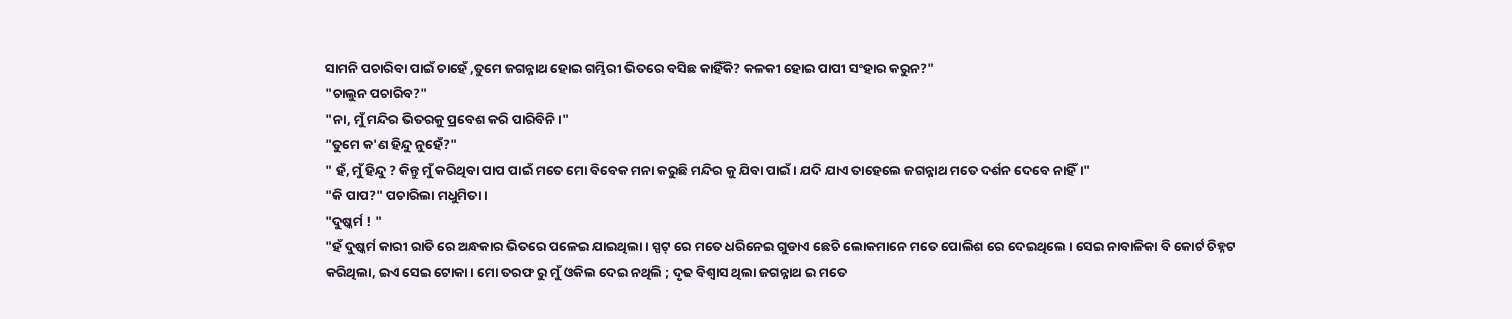ସାମନି ପଚାରିବା ପାଇଁ ଚାହେଁ ,ତୁମେ ଜଗନ୍ନାଥ ହୋଇ ଗମ୍ଭିରୀ ଭିତରେ ବସିଛ କାହିଁକି? କଳକୀ ହୋଇ ପାପୀ ସଂହାର କରୁନ?"
"ଚାଲୁନ ପଚାରିବ?"
"ନା, ମୁଁ ମନ୍ଦିର ଭିତରକୁ ପ୍ରବେଶ କରି ପାରିବିନି ।"
"ତୁମେ କ'ଣ ହିନ୍ଦୁ ନୁହେଁ?"
" ହଁ, ମୁଁ ହିନ୍ଦୁ ? କିନ୍ତୁ ମୁଁ କରିଥିବା ପାପ ପାଇଁ ମତେ ମୋ ବିବେକ ମନା କରୁଛି ମନ୍ଦିର କୁ ଯିବା ପାଇଁ । ଯଦି ଯାଏ ତାହେଲେ ଜଗନ୍ନାଥ ମତେ ଦର୍ଶନ ଦେବେ ନାହିଁ।"
"କି ପାପ?" ପଚାରିଲା ମଧୁମିତା ।
"ଦୁଷ୍କର୍ମ ! "
"ହଁ ଦୁଷ୍କର୍ମ କାରୀ ରାତି ରେ ଅନ୍ଧକାର ଭିତରେ ପଳେଇ ଯାଇଥିଲା । ସ୍ପଟ୍ ରେ ମତେ ଧରିନେଇ ଗୁଡାଏ ଛେଚି ଲୋକମାନେ ମତେ ପୋଲିଶ ରେ ଦେଇଥିଲେ । ସେଇ ନାବାଳିକା ବି କୋର୍ଟ ଚିହ୍ନଟ କରିଥିଲା, ଇଏ ସେଇ ଟୋକା। ମୋ ତରଫ ରୁ ମୁଁ ଓକିଲ ଦେଇ ନଥିଲି ; ଦୃଢ ବିଶ୍ଵାସ ଥିଲା ଜଗନ୍ନାଥ ଇ ମତେ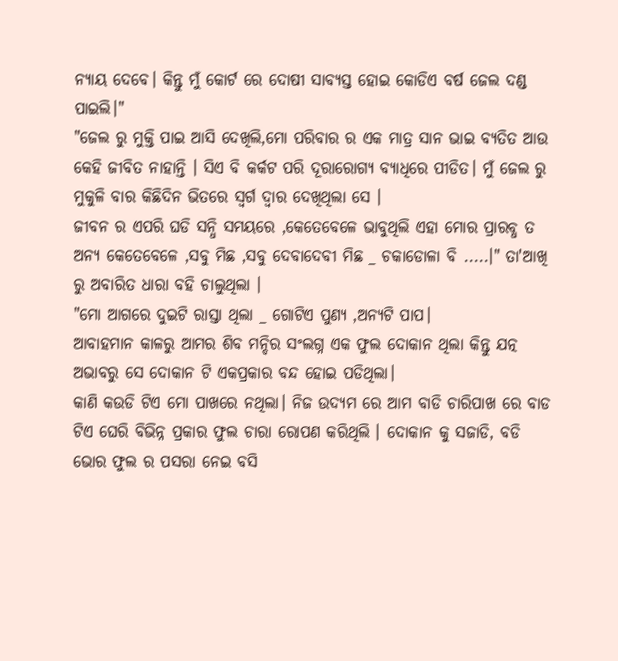ନ୍ୟାୟ ଦେବେ। କିନ୍ତୁ ମୁଁ କୋର୍ଟ ରେ ଦୋଷୀ ସାବ୍ୟସ୍ତ ହୋଇ କୋଡିଏ ବର୍ଷ ଜେଲ ଦଣ୍ଡ ପାଇଲି।"
"ଜେଲ ରୁ ମୁକ୍ତି ପାଇ ଆସି ଦେଖିଲି,ମୋ ପରିବାର ର ଏକ ମାତ୍ର ସାନ ଭାଇ ବ୍ୟତିତ ଆଉ କେହି ଜୀବିତ ନାହାନ୍ତି । ସିଏ ବି କର୍କଟ ପରି ଦୂରାରୋଗ୍ୟ ବ୍ୟାଧିରେ ପୀଡିତ। ମୁଁ ଜେଲ ରୁ ମୁକୁଳି ବାର କିଛିଦିନ ଭିତରେ ସ୍ବର୍ଗ ଦ୍ଵାର ଦେଖିଥିଲା ସେ ।
ଜୀବନ ର ଏପରି ଘଡି ସନ୍ଧି ସମୟରେ ,କେତେବେଳେ ଭାବୁଥିଲି ଏହା ମୋର ପ୍ରାରବ୍ଧ ତ ଅନ୍ୟ କେତେବେଳେ ,ସବୁ ମିଛ ,ସବୁ ଦେବାଦେବୀ ମିଛ _ ଚକାଡୋଳା ବି .....।" ତା'ଆଖି ରୁ ଅବାରିତ ଧାରା ବହି ଚାଲୁଥିଲା ।
"ମୋ ଆଗରେ ଦୁଇଟି ରାସ୍ତା ଥିଲା _ ଗୋଟିଏ ପୁଣ୍ୟ ,ଅନ୍ୟଟି ପାପ।
ଆବାହମାନ କାଳରୁ ଆମର ଶିବ ମନ୍ଦିର ସଂଲଗ୍ନ ଏକ ଫୁଲ ଦୋକାନ ଥିଲା କିନ୍ତୁ ଯତ୍ନ ଅଭାବରୁ ସେ ଦୋକାନ ଟି ଏକପ୍ରକାର ବନ୍ଦ ହୋଇ ପଡିଥିଲା।
କାଣି କଉଡି ଟିଏ ମୋ ପାଖରେ ନଥିଲା। ନିଜ ଉଦ୍ୟମ ରେ ଆମ ବାଡି ଚାରିପାଖ ରେ ବାଡ ଟିଏ ଘେରି ବିଭିନ୍ନ ପ୍ରକାର ଫୁଲ ଚାରା ରୋପଣ କରିଥିଲି । ଦୋକାନ କୁ ସଜାଡି, ବଡି ଭୋର ଫୁଲ ର ପସରା ନେଇ ବସି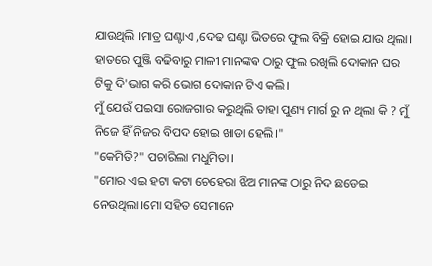ଯାଉଥିଲି ।ମାତ୍ର ଘଣ୍ଟାଏ ,ଦେଢ ଘଣ୍ଟା ଭିତରେ ଫୁଲ ବିକ୍ରି ହୋଇ ଯାଉ ଥିଲା। ହାତରେ ପୁଞ୍ଜି ବଢିବାରୁ ମାଳୀ ମାନଙ୍କଵ ଠାରୁ ଫୁଲ ରଖିଲି ଦୋକାନ ଘର ଟିକୁ ଦି'ଭାଗ କରି ଭୋଗ ଦୋକାନ ଟିଏ କଲି।
ମୁଁ ଯେଉଁ ପଇସା ରୋଜଗାର କରୁଥିଲି ତାହା ପୁଣ୍ୟ ମାର୍ଗ ରୁ ନ ଥିଲା କି ? ମୁଁ ନିଜେ ହିଁ ନିଜର ବିପଦ ହୋଇ ଖାଡା ହେଲି।"
"କେମିତି?" ପଚାରିଲା ମଧୁମିତା।
"ମୋର ଏଇ ହଟା କଟା ଚେହେରା ଝିଅ ମାନଙ୍କ ଠାରୁ ନିଦ ଛଡେଇ ନେଉଥିଲା।ମୋ ସହିତ ସେମାନେ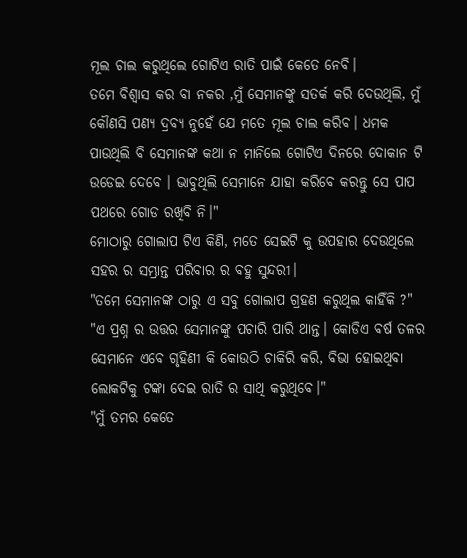ମୂଲ ଚାଲ କରୁଥିଲେ ଗୋଟିଏ ରାତି ପାଇଁ କେତେ ନେବି।
ତମେ ବିଶ୍ଵାସ କର ବା ନକର ,ମୁଁ ସେମାନଙ୍କୁ ସତର୍କ କରି ଦେଉଥିଲି, ମୁଁ କୌଣସି ପଣ୍ୟ ଦ୍ରବ୍ୟ ନୁହେଁ ଯେ ମତେ ମୂଲ ଚାଲ କରିବ। ଧମକ ପାଉଥିଲି ବି ସେମାନଙ୍କ କଥା ନ ମାନିଲେ ଗୋଟିଏ ଦିନରେ ଦୋକାନ ଟି ଉଡେଇ ଦେବେ । ଭାବୁଥିଲି ସେମାନେ ଯାହା କରିବେ କରନ୍ତୁ ସେ ପାପ ପଥରେ ଗୋଡ ରଖିବି ନି।"
ମୋଠାରୁ ଗୋଲାପ ଟିଏ କିଣି, ମତେ ସେଇଟି କୁ ଉପହାର ଦେଉଥିଲେ ସହର ର ସମ୍ଭ୍ରାନ୍ତ ପରିବାର ର ବହୁ ସୁନ୍ଦରୀ।
"ତମେ ସେମାନଙ୍କ ଠାରୁ ଏ ସବୁ ଗୋଲାପ ଗ୍ରହଣ କରୁଥିଲ କାହିଁକି ?"
"ଏ ପ୍ରଶ୍ନ ର ଉତ୍ତର ସେମାନଙ୍କୁ ପଚାରି ପାରି ଥାନ୍ତ। କୋଡିଏ ବର୍ଷ ତଳର ସେମାନେ ଏବେ ଗୃହିଣୀ କି କୋଉଠି ଚାକିରି କରି, ବିଭା ହୋଇଥିବା ଲୋକଟିକୁ ଟଙ୍କା ଦେଇ ରାତି ର ସାଥି କରୁଥିବେ।"
"ମୁଁ ତମର କେତେ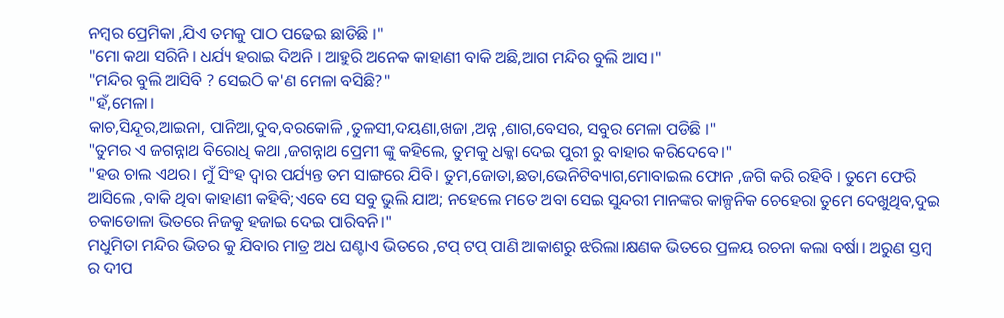ନମ୍ବର ପ୍ରେମିକା ,ଯିଏ ତମକୁ ପାଠ ପଢେଇ ଛାଡିଛି ।"
"ମୋ କଥା ସରିନି । ଧର୍ଯ୍ୟ ହରାଇ ଦିଅନି । ଆହୁରି ଅନେକ କାହାଣୀ ବାକି ଅଛି,ଆଗ ମନ୍ଦିର ବୁଲି ଆସ।"
"ମନ୍ଦିର ବୁଲି ଆସିବି ? ସେଇଠି କ'ଣ ମେଳା ବସିଛି?"
"ହଁ,ମେଳା।
କାଚ,ସିନ୍ଦୂର,ଆଇନା, ପାନିଆ,ଦୁବ,ବରକୋଳି ,ତୁଳସୀ,ଦୟଣା,ଖଜା ,ଅନ୍ନ ,ଶାଗ,ବେସର, ସବୁର ମେଳା ପଡିଛି ।"
"ତୁମର ଏ ଜଗନ୍ନାଥ ବିରୋଧି କଥା ,ଜଗନ୍ନାଥ ପ୍ରେମୀ ଙ୍କୁ କହିଲେ, ତୁମକୁ ଧକ୍କା ଦେଇ ପୁରୀ ରୁ ବାହାର କରିଦେବେ।"
"ହଉ ଚାଲ ଏଥର। ମୁଁ ସିଂହ ଦ୍ବାର ପର୍ଯ୍ୟନ୍ତ ତମ ସାଙ୍ଗରେ ଯିବି। ତୁମ,ଜୋତା,ଛତା,ଭେନିଟିବ୍ୟାଗ,ମୋବାଇଲ ଫୋନ ,ଜଗି କରି ରହିବି । ତୁମେ ଫେରି ଆସିଲେ ,ବାକି ଥିବା କାହାଣୀ କହିବି;ଏବେ ସେ ସବୁ ଭୁଲି ଯାଅ; ନହେଲେ ମତେ ଅବା ସେଇ ସୁନ୍ଦରୀ ମାନଙ୍କର କାଳ୍ପନିକ ଚେହେରା ତୁମେ ଦେଖୁଥିବ,ଦୁଇ ଚକାଡୋଳା ଭିତରେ ନିଜକୁ ହଜାଇ ଦେଇ ପାରିବନି।"
ମଧୁମିତା ମନ୍ଦିର ଭିତର କୁ ଯିବାର ମାତ୍ର ଅଧ ଘଣ୍ଟାଏ ଭିତରେ ,ଟପ୍ ଟପ୍ ପାଣି ଆକାଶରୁ ଝରିଲା।କ୍ଷଣକ ଭିତରେ ପ୍ରଳୟ ରଚନା କଲା ବର୍ଷା। ଅରୁଣ ସ୍ତମ୍ବ ର ଦୀପ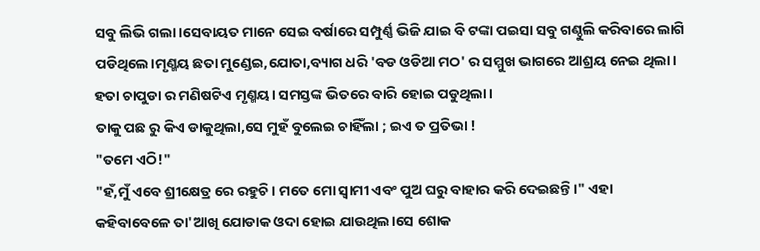ସବୁ ଲିଭି ଗଲା।ସେବାୟତ ମାନେ ସେଇ ବର୍ଷାରେ ସମ୍ପୁର୍ଣ୍ଣ ଭିଜି ଯାଇ ବି ଟଙ୍କା ପଇସା ସବୁ ଗଣ୍ଠୁଲି କରିବାରେ ଲାଗି ପଡିଥିଲେ।ମୃଣ୍ମୟ ଛତା ମୁଣ୍ଡେଇ,ଯୋତା,ବ୍ୟାଗ ଧରି 'ବଡ ଓଡିଆ ମଠ' ର ସମ୍ମୁଖ ଭାଗରେ ଆଶ୍ରୟ ନେଇ ଥିଲା। ହତା ଚାପୁଡା ର ମଣିଷଟିଏ ମୃଣ୍ମୟ। ସମସ୍ତଙ୍କ ଭିତରେ ବାରି ହୋଇ ପଡୁଥିଲା।
ତାକୁ ପଛ ରୁ କିଏ ଡାକୁଥିଲା,ସେ ମୁହଁ ବୁଲେଇ ଚାହିଁଲା ; ଇଏ ତ ପ୍ରତିଭା !
"ତମେ ଏଠି!"
"ହଁ,ମୁଁ ଏବେ ଶ୍ରୀକ୍ଷେତ୍ର ରେ ରହୁଚି। ମତେ ମୋ ସ୍ବାମୀ ଏବଂ ପୁଅ ଘରୁ ବାହାର କରି ଦେଇଛନ୍ତି।" ଏହା କହିବାବେଳେ ତା'ଆଖି ଯୋଡାକ ଓଦା ହୋଇ ଯାଉଥିଲ।ସେ ଶୋକ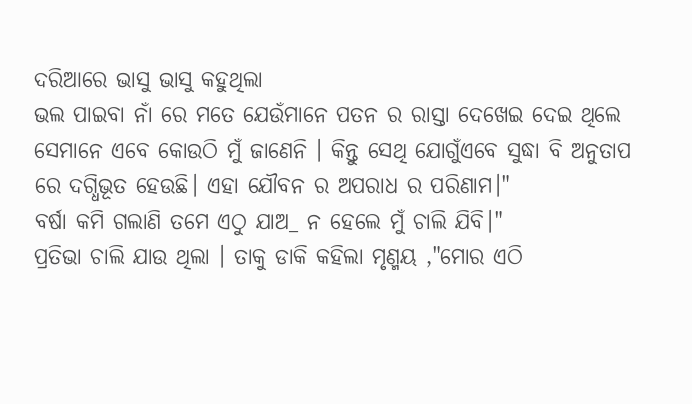ଦରିଆରେ ଭାସୁ ଭାସୁ କହୁଥିଲା
ଭଲ ପାଇବା ନାଁ ରେ ମତେ ଯେଉଁମାନେ ପତନ ର ରାସ୍ତା ଦେଖେଇ ଦେଇ ଥିଲେ ସେମାନେ ଏବେ କୋଉଠି ମୁଁ ଜାଣେନି । କିନ୍ତୁ ସେଥି ଯୋଗୁଁଏବେ ସୁଦ୍ଧା ବି ଅନୁତାପ ରେ ଦଗ୍ଧିଭୂତ ହେଉଛି। ଏହା ଯୌବନ ର ଅପରାଧ ର ପରିଣାମ।"
ବର୍ଷା କମି ଗଲାଣି ତମେ ଏଠୁ ଯାଅ_ ନ ହେଲେ ମୁଁ ଚାଲି ଯିବି।"
ପ୍ରତିଭା ଚାଲି ଯାଉ ଥିଲା । ତାକୁ ଡାକି କହିଲା ମୃଣ୍ମୟ ,"ମୋର ଏଠି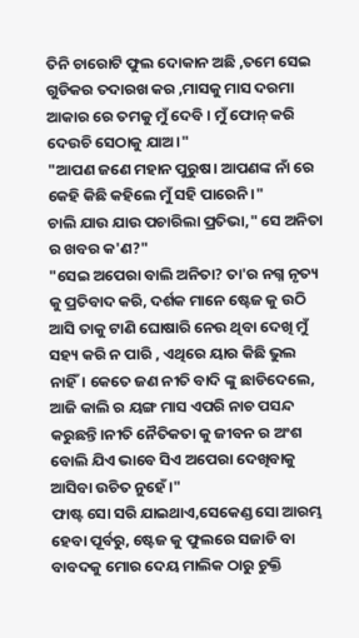ତିନି ଚାରୋଟି ଫୁଲ ଦୋକାନ ଅଛି ,ତମେ ସେଇ ଗୁଡିକର ତଦାରଖ କର ,ମାସକୁ ମାସ ଦରମା ଆକାର ରେ ତମକୁ ମୁଁ ଦେବି । ମୁଁ ଫୋନ୍ କରି ଦେଉଚି ସେଠାକୁ ଯାଅ।"
"ଆପଣ ଜଣେ ମହାନ ପୁରୁଷ। ଆପଣଙ୍କ ନାଁ ରେ କେହି କିଛି କହିଲେ ମୁଁ ସହି ପାରେନି।"
ଚାଲି ଯାଉ ଯାଉ ପଚାରିଲା ପ୍ରତିଭା," ସେ ଅନିତା ର ଖବର କ'ଣ?"
"ସେଇ ଅପେରା ବାଲି ଅନିତା? ତା'ର ନଗ୍ନ ନୃତ୍ୟ କୁ ପ୍ରତିବାଦ କରି, ଦର୍ଶକ ମାନେ ଷ୍ଟେଜ କୁ ଉଠି ଆସି ତାକୁ ଟାଣି ଘୋଷାରି ନେଉ ଥିବା ଦେଖି ମୁଁ ସହ୍ୟ କରି ନ ପାରି , ଏଥିରେ ୟାର କିଛି ଭୁଲ ନାହିଁ। କେତେ ଜଣ ନୀତି ବାଦି ଙ୍କୁ ଛାଡିଦେଲେ, ଆଜି କାଲି ର ୟଙ୍ଗ ମାସ ଏପରି ନାଚ ପସନ୍ଦ କରୁଛନ୍ତି।ନୀତି ନୈତିକତା କୁ ଜୀବନ ର ଅଂଶ ବୋଲି ଯିଏ ଭାବେ ସିଏ ଅପେରା ଦେଖିବାକୁ ଆସିବା ଉଚିତ ନୁହେଁ।"
ଫାଷ୍ଟ ସୋ ସରି ଯାଇଥାଏ,ସେକେଣ୍ଡ ସୋ ଆରମ୍ଭ ହେବା ପୂର୍ବରୁ, ଷ୍ଟେଜ କୁ ଫୁଲରେ ସଜାଡି ବା ବାବଦକୁ ମୋର ଦେୟ ମାଲିକ ଠାରୁ ଚୁକ୍ତି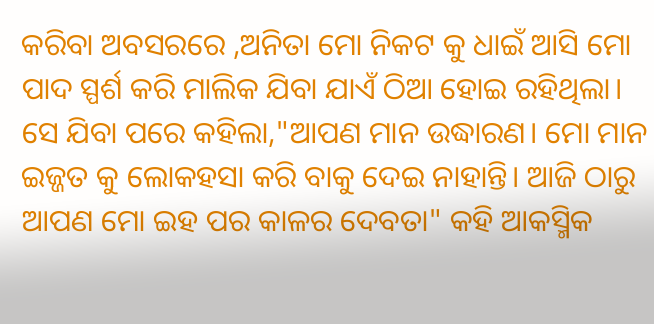କରିବା ଅବସରରେ ,ଅନିତା ମୋ ନିକଟ କୁ ଧାଇଁ ଆସି ମୋ ପାଦ ସ୍ପର୍ଶ କରି ମାଲିକ ଯିବା ଯାଏଁ ଠିଆ ହୋଇ ରହିଥିଲା।
ସେ ଯିବା ପରେ କହିଲା,"ଆପଣ ମାନ ଉଦ୍ଧାରଣ। ମୋ ମାନ ଇଜ୍ଜତ କୁ ଲୋକହସା କରି ବାକୁ ଦେଇ ନାହାନ୍ତି। ଆଜି ଠାରୁ ଆପଣ ମୋ ଇହ ପର କାଳର ଦେବତା" କହି ଆକସ୍ମିକ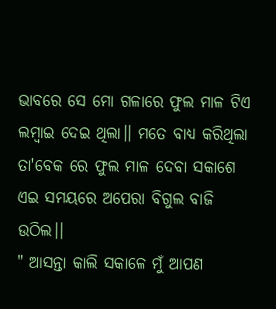ଭାବରେ ସେ ମୋ ଗଳାରେ ଫୁଲ ମାଳ ଟିଏ ଲମ୍ବାଇ ଦେଇ ଥିଲା।। ମତେ ବାଧ୍ୟ କରିଥିଲା ତା'ବେକ ରେ ଫୁଲ ମାଳ ଦେବା ସକାଶେ
ଏଇ ସମୟରେ ଅପେରା ବିଗୁଲ ବାଜି ଉଠିଲ।।
" ଆସନ୍ତା କାଲି ସକାଳେ ମୁଁ ଆପଣ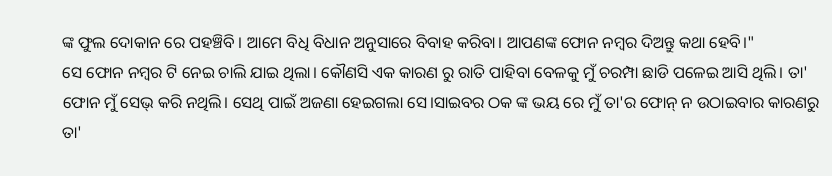ଙ୍କ ଫୁଲ ଦୋକାନ ରେ ପହଞ୍ଚିବି । ଆମେ ବିଧି ବିଧାନ ଅନୁସାରେ ବିବାହ କରିବା। ଆପଣଙ୍କ ଫୋନ ନମ୍ବର ଦିଅନ୍ତୁ କଥା ହେବି।"
ସେ ଫୋନ ନମ୍ବର ଟି ନେଇ ଚାଲି ଯାଇ ଥିଲା। କୌଣସି ଏକ କାରଣ ରୁ ରାତି ପାହିବା ବେଳକୁ ମୁଁ ଚରମ୍ପା ଛାଡି ପଳେଇ ଆସି ଥିଲି। ତା' ଫୋନ ମୁଁ ସେଭ୍ କରି ନଥିଲି। ସେଥି ପାଇଁ ଅଜଣା ହେଇଗଲା ସେ।ସାଇବର ଠକ ଙ୍କ ଭୟ ରେ ମୁଁ ତା'ର ଫୋନ୍ ନ ଉଠାଇବାର କାରଣରୁ ତା'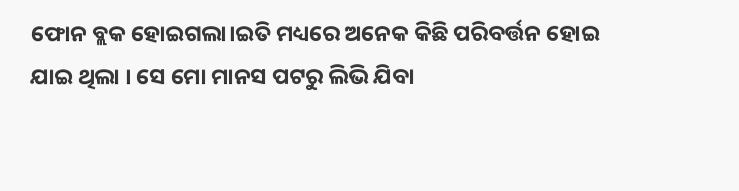ଫୋନ ବ୍ଲକ ହୋଇଗଲା।ଇତି ମଧ୍ୟରେ ଅନେକ କିଛି ପରିବର୍ତ୍ତନ ହୋଇ ଯାଇ ଥିଲା । ସେ ମୋ ମାନସ ପଟରୁ ଲିଭି ଯିବା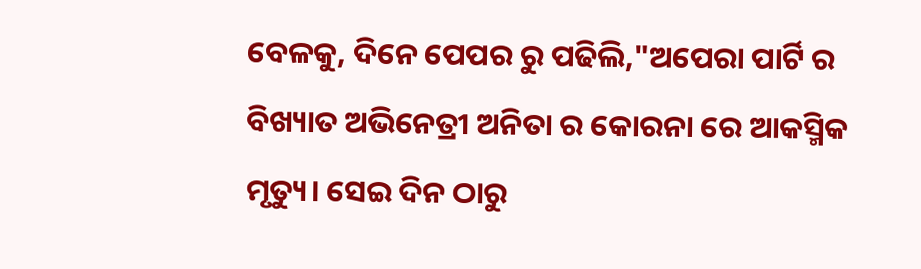ବେଳକୁ, ଦିନେ ପେପର ରୁ ପଢିଲି,"ଅପେରା ପାର୍ଟି ର ବିଖ୍ୟାତ ଅଭିନେତ୍ରୀ ଅନିତା ର କୋରନା ରେ ଆକସ୍ମିକ ମୃତ୍ୟୁ। ସେଇ ଦିନ ଠାରୁ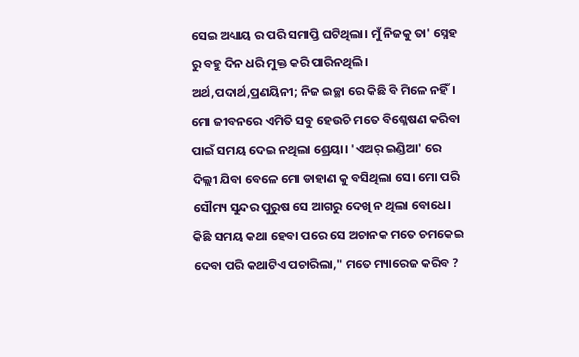ସେଇ ଅଧ୍ୟାୟ ର ପରି ସମାପ୍ତି ଘଟିଥିଲା। ମୁଁ ନିଜକୁ ତା' ସ୍ନେହ ରୁ ବହୁ ଦିନ ଧରି ମୁକ୍ତ କରି ପାରିନଥିଲି। ଅର୍ଥ,ପଦାର୍ଥ,ପ୍ରଣୟିନୀ; ନିଜ ଇଚ୍ଛା ରେ କିଛି ବି ମିଳେ ନହିଁ। ମୋ ଜୀବନରେ ଏମିତି ସବୁ ହେଉଚି ମତେ ବିଶ୍ଳେଷଣ କରିବା ପାଇଁ ସମୟ ଦେଇ ନଥିଲା ଶ୍ରେୟା। 'ଏଅର୍ ଇଣ୍ଡିଆ' ରେ ଦିଲ୍ଲୀ ଯିବା ବେଳେ ମୋ ଡାହାଣ କୁ ବସିଥିଲା ସେ। ମୋ ପରି ସୌମ୍ୟ ସୁନ୍ଦର ପୁରୁଷ ସେ ଆଗରୁ ଦେଖି ନ ଥିଲା ବୋଧେ।
କିଛି ସମୟ କଥା ହେବା ପରେ ସେ ଅଚାନକ ମତେ ଚମକେଇ ଦେବା ପରି କଥାଟିଏ ପଚାରିଲା," ମତେ ମ୍ୟାରେଜ କରିବ ?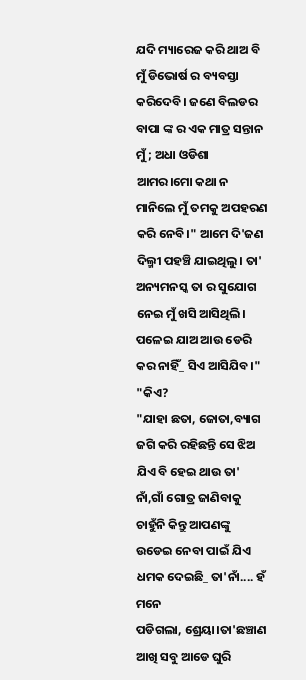ଯଦି ମ୍ୟାରେଜ କରି ଥାଅ ବି ମୁଁ ଡିଭୋର୍ଷ ର ବ୍ୟବସ୍ତା କରିଦେବି। ଜଣେ ବିଲଡର ବାପା ଙ୍କ ର ଏକ ମାତ୍ର ସନ୍ତାନ ମୁଁ ; ଅଧା ଓଡିଶା ଆମର।ମୋ କଥା ନ ମାନିଲେ ମୁଁ ତମକୁ ଅପହରଣ କରି ନେବି।" ଆମେ ଦି'ଜଣ ଦିଲ୍ମୀ ପହଞ୍ଚି ଯାଇଥିଲୁ। ତା' ଅନ୍ୟମନସ୍କ ତା ର ସୁଯୋଗ ନେଇ ମୁଁ ଖସି ଆସିଥିଲି।
ପଳେଇ ଯାଅ ଆଉ ଡେରି କର ନାହିଁ_ ସିଏ ଆସିଯିବ।"
"କିଏ?
"ଯାହା ଛତା, ଜୋତା,ବ୍ୟାଗ ଜଗି କରି ରହିଛନ୍ତି ସେ ଝିଅ ଯିଏ ବି ହେଇ ଥାଉ ତା' ନାଁ,ଗାଁ ଗୋତ୍ର ଜାଣିବାକୁ ଚାହୁଁନି କିନ୍ତୁ ଆପଣଙ୍କୁ ଉଡେଇ ନେବା ପାଇଁ ଯିଏ ଧମକ ଦେଇଛି_ ତା'ନାଁ.... ହଁ ମନେ
ପଡିଗଲା, ଶ୍ରେୟା।ତା'ଛଞ୍ଚାଣ ଆଖି ସବୁ ଆଡେ ଘୁରି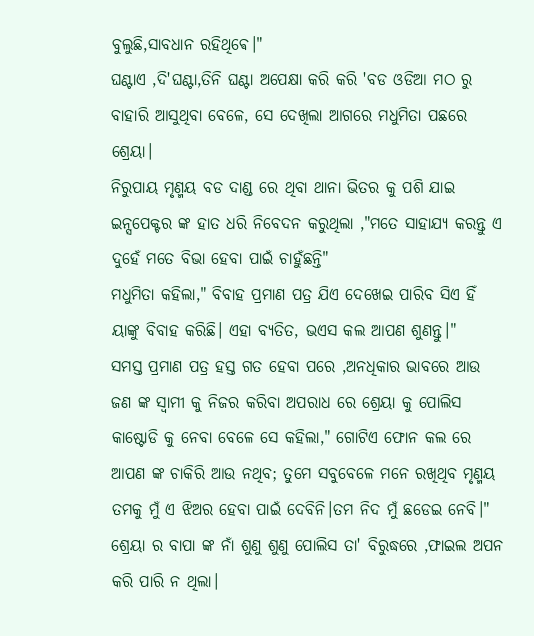ବୁଲୁଛି,ସାବଧାନ ରହିଥିଵେ।"
ଘଣ୍ଟାଏ ,ଦି'ଘଣ୍ଟା,ତିନି ଘଣ୍ଟା ଅପେକ୍ଷା କରି କରି 'ବଡ ଓଡିଆ ମଠ ରୁ ବାହାରି ଆସୁଥିବା ବେଳେ, ସେ ଦେଖିଲା ଆଗରେ ମଧୁମିତା ପଛରେ ଶ୍ରେୟା।
ନିରୁପାୟ ମୃଣ୍ମୟ ବଡ ଦାଣ୍ଡ ରେ ଥିବା ଥାନା ଭିତର କୁ ପଶି ଯାଇ ଇନ୍ସପେକ୍ଟର ଙ୍କ ହାତ ଧରି ନିବେଦନ କରୁଥିଲା ,"ମତେ ସାହାଯ୍ୟ କରନ୍ତୁ ଏ ଦୁହେଁ ମତେ ବିଭା ହେବା ପାଇଁ ଚାହୁଁଛନ୍ତି"
ମଧୁମିତା କହିଲା," ବିବାହ ପ୍ରମାଣ ପତ୍ର ଯିଏ ଦେଖେଇ ପାରିବ ସିଏ ହିଁ ୟାଙ୍କୁ ବିବାହ କରିଛି। ଏହା ବ୍ୟତିତ, ଭଏସ କଲ ଆପଣ ଶୁଣନ୍ତୁ।"
ସମସ୍ତ ପ୍ରମାଣ ପତ୍ର ହସ୍ତ ଗତ ହେବା ପରେ ,ଅନଧିକାର ଭାବରେ ଆଉ ଜଣ ଙ୍କ ସ୍ବାମୀ କୁ ନିଜର କରିବା ଅପରାଧ ରେ ଶ୍ରେୟା କୁ ପୋଲିସ କାଷ୍ଟୋଡି କୁ ନେବା ବେଳେ ସେ କହିଲା," ଗୋଟିଏ ଫୋନ କଲ ରେ ଆପଣ ଙ୍କ ଚାକିରି ଆଉ ନଥିବ; ତୁମେ ସବୁବେଳେ ମନେ ରଖିଥିବ ମୃଣ୍ମୟ ତମକୁ ମୁଁ ଏ ଝିଅର ହେବା ପାଇଁ ଦେବିନି।ତମ ନିଦ ମୁଁ ଛଡେଇ ନେବି।"
ଶ୍ରେୟା ର ବାପା ଙ୍କ ନାଁ ଶୁଣୁ ଶୁଣୁ ପୋଲିସ ତା' ବିରୁଦ୍ଧରେ ,ଫାଇଲ ଅପନ କରି ପାରି ନ ଥିଲା।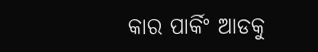କାର ପାର୍କିଂ ଆଡକୁ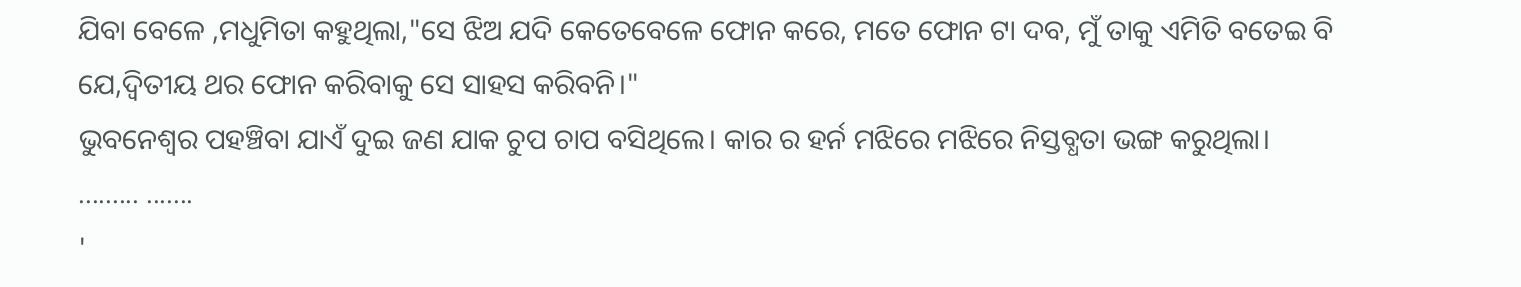ଯିବା ବେଳେ ,ମଧୁମିତା କହୁଥିଲା,"ସେ ଝିଅ ଯଦି କେତେବେଳେ ଫୋନ କରେ, ମତେ ଫୋନ ଟା ଦବ, ମୁଁ ତାକୁ ଏମିତି ବତେଇ ବି ଯେ,ଦ୍ବିତୀୟ ଥର ଫୋନ କରିବାକୁ ସେ ସାହସ କରିବନି।"
ଭୁବନେଶ୍ଵର ପହଞ୍ଚିବା ଯାଏଁ ଦୁଇ ଜଣ ଯାକ ଚୁପ ଚାପ ବସିଥିଲେ। କାର ର ହର୍ନ ମଝିରେ ମଝିରେ ନିସ୍ତବ୍ଧତା ଭଙ୍ଗ କରୁଥିଲା।
......... .......
'